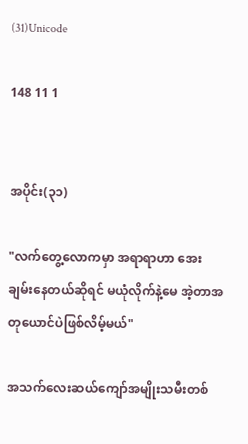(31)Unicode

148 11 1


အပိုင်း(၃၁)

"လက်တွေ့လောကမှာ အရာရာဟာ အေးချမ်းနေတယ်ဆိုရင် မယုံလိုက်နဲ့မေ အဲ့တာအတုယောင်ပဲဖြစ်လိမ့်မယ်"

အသက်လေးဆယ်ကျော်အမျိုးသမီးတစ်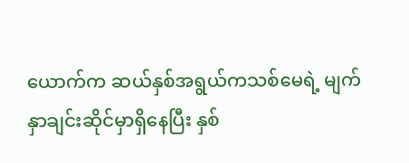ယောက်က ဆယ်နှစ်အရွယ်ကသစ်မေရဲ့ မျက်နှာချင်းဆိုင်မှာရှိနေပြီး နှစ်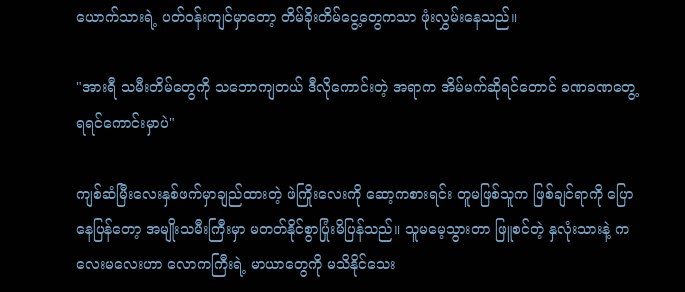ယောက်သားရဲ့ ပတ်ဝန်းကျင်မှာတော့ တိမ်ခိုးတိမ်ငွေ့တွေကသာ ဖုံးလွှမ်းနေသည်။

"အားရီ သမီးတိမ်တွေကို သဘောကျတယ် ဒီလိုကောင်းတဲ့ အရာက အိမ်မက်ဆိုရင်တောင် ခဏခဏတွေ့ရရင်ကောင်းမှာပဲ"

ကျစ်ဆံမြီးလေးနှစ်ဖက်မှာချည်ထားတဲ့ ဖဲကြိုးလေးကို ဆော့ကစားရင်း တူမဖြစ်သူက ဖြစ်ချင်ရာကို ပြောနေပြန်တော့ အမျိုးသမီးကြီးမှာ မတတ်နိုင်စွာပြုံးမိပြန်သည်။ သူမမေ့သွားတာ ဖြူစင်တဲ့ နှလုံးသားနဲ့ ကလေးမလေးဟာ လောကကြီးရဲ့ မာယာတွေကို မသိနိုင်သေး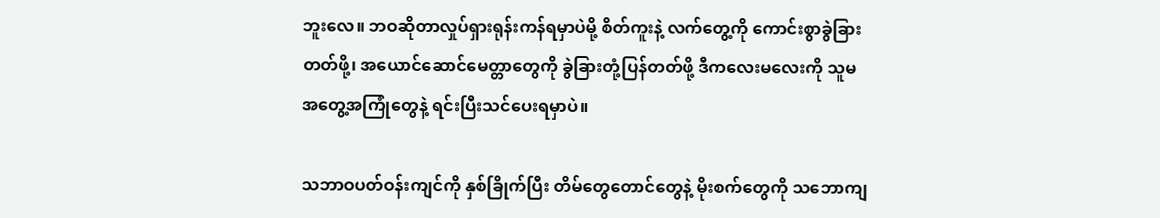ဘူးလေ။ ဘဝဆိုတာလှုပ်ရှားရုန်းကန်ရမှာပဲမို့ စိတ်ကူးနဲ့ လက်တွေ့ကို ကောင်းစွာခွဲခြားတတ်ဖို့၊ အယောင်ဆောင်မေတ္တာတွေကို ခွဲခြားတုံ့ပြန်တတ်ဖို့ ဒီကလေးမလေးကို သူမအတွေ့အကြုံတွေနဲ့ ရင်းပြီးသင်ပေးရမှာပဲ။

သဘာဝပတ်ဝန်းကျင်ကို နှစ်ခြိုက်ပြီး တိမ်တွေတောင်တွေနဲ့ မိုးစက်တွေကို သဘောကျ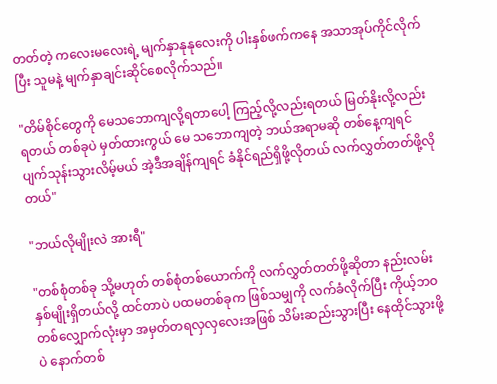တတ်တဲ့ ကလေးမလေးရဲ့ မျက်နှာနုနုလေးကို ပါးနှစ်ဖက်ကနေ အသာအုပ်ကိုင်လိုက်ပြီး သူမနဲ့ မျက်နှာချင်းဆိုင်စေလိုက်သည်။

"တိမ်စိုင်တွေကို မေသဘောကျလို့ရတာပေါ့ ကြည့်လို့လည်းရတယ် မြတ်နိုးလို့လည်းရတယ် တစ်ခုပဲ မှတ်ထားကွယ် မေ သဘောကျတဲ့ ဘယ်အရာမဆို တစ်နေ့ကျရင် ပျက်သုန်းသွားလိမ့်မယ် အဲ့ဒီအချိန်ကျရင် ခံနိုင်ရည်ရှိဖို့လိုတယ် လက်လွှတ်တတ်ဖို့လိုတယ်"

"ဘယ်လိုမျိုးလဲ အားရီ"

"တစ်စုံတစ်ခု သို့မဟုတ် တစ်စုံတစ်ယောက်ကို လက်လွှတ်တတ်ဖို့ဆိုတာ နည်းလမ်း နှစ်မျိုးရှိတယ်လို့ ထင်တာပဲ ပထမတစ်ခုက ဖြစ်သမျှကို လက်ခံလိုက်ပြီး ကိုယ့်ဘဝတစ်လျှောက်လုံးမှာ အမှတ်တရလှလှလေးအဖြစ် သိမ်းဆည်းသွားပြီး နေထိုင်သွားဖို့ပဲ နောက်တစ်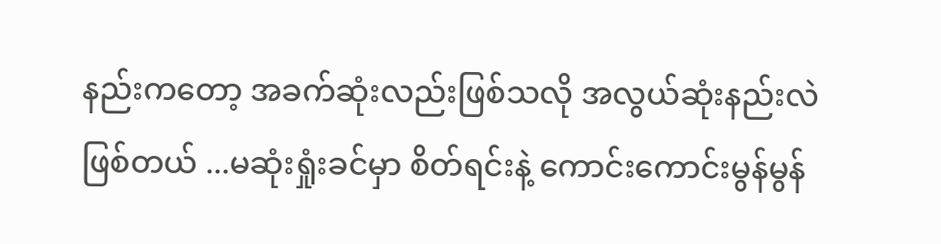နည်းကတော့ အခက်ဆုံးလည်းဖြစ်သလို အလွယ်ဆုံးနည်းလဲ ဖြစ်တယ် ...မဆုံးရှုံးခင်မှာ စိတ်ရင်းနဲ့ ကောင်းကောင်းမွန်မွန်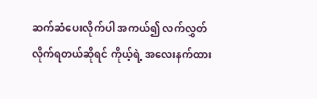ဆက်ဆံပေးလိုက်ပါ အကယ်၍ လက်လွှတ်လိုက်ရတယ်ဆိုရင် ကိုယ့်ရဲ့ အလေးနက်ထား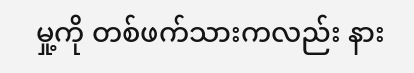မှု့ကို တစ်ဖက်သားကလည်း နား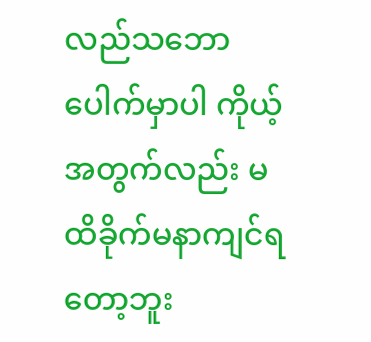လည်သဘောပေါက်မှာပါ ‌ကိုယ့်အတွက်လည်း မထိခိုက်မနာကျင်ရတော့ဘူး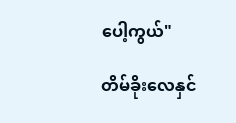ပေါ့ကွယ်"

တိမ်ခိုးလေနှင်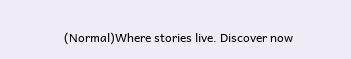(Normal)Where stories live. Discover now